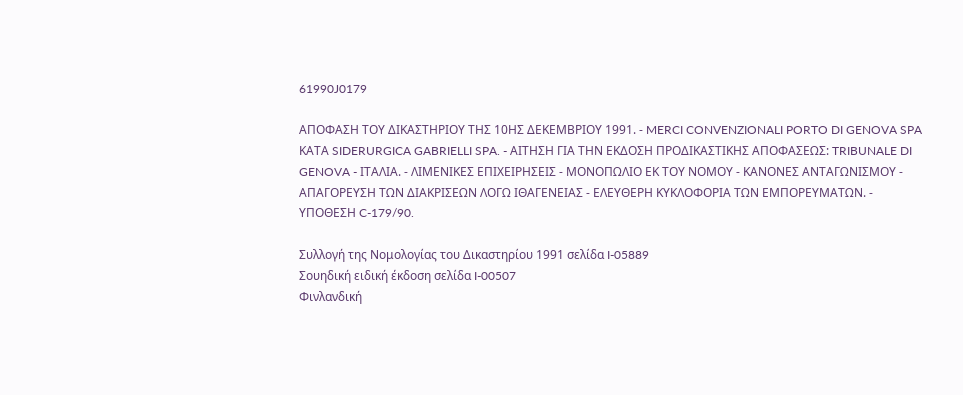61990J0179

ΑΠΟΦΑΣΗ ΤΟΥ ΔΙΚΑΣΤΗΡΙΟΥ ΤΗΣ 10ΗΣ ΔΕΚΕΜΒΡΙΟΥ 1991. - MERCI CONVENZIONALI PORTO DI GENOVA SPA ΚΑΤΑ SIDERURGICA GABRIELLI SPA. - ΑΙΤΗΣΗ ΓΙΑ ΤΗΝ ΕΚΔΟΣΗ ΠΡΟΔΙΚΑΣΤΙΚΗΣ ΑΠΟΦΑΣΕΩΣ: TRIBUNALE DI GENOVA - ΙΤΑΛΙΑ. - ΛΙΜΕΝΙΚΕΣ ΕΠΙΧΕΙΡΗΣΕΙΣ - ΜΟΝΟΠΩΛΙΟ ΕΚ ΤΟΥ ΝΟΜΟΥ - ΚΑΝΟΝΕΣ ΑΝΤΑΓΩΝΙΣΜΟΥ - ΑΠΑΓΟΡΕΥΣΗ ΤΩΝ ΔΙΑΚΡΙΣΕΩΝ ΛΟΓΩ ΙΘΑΓΕΝΕΙΑΣ - ΕΛΕΥΘΕΡΗ ΚΥΚΛΟΦΟΡΙΑ ΤΩΝ ΕΜΠΟΡΕΥΜΑΤΩΝ. - ΥΠΟΘΕΣΗ C-179/90.

Συλλογή της Νομολογίας του Δικαστηρίου 1991 σελίδα I-05889
Σουηδική ειδική έκδοση σελίδα I-00507
Φινλανδική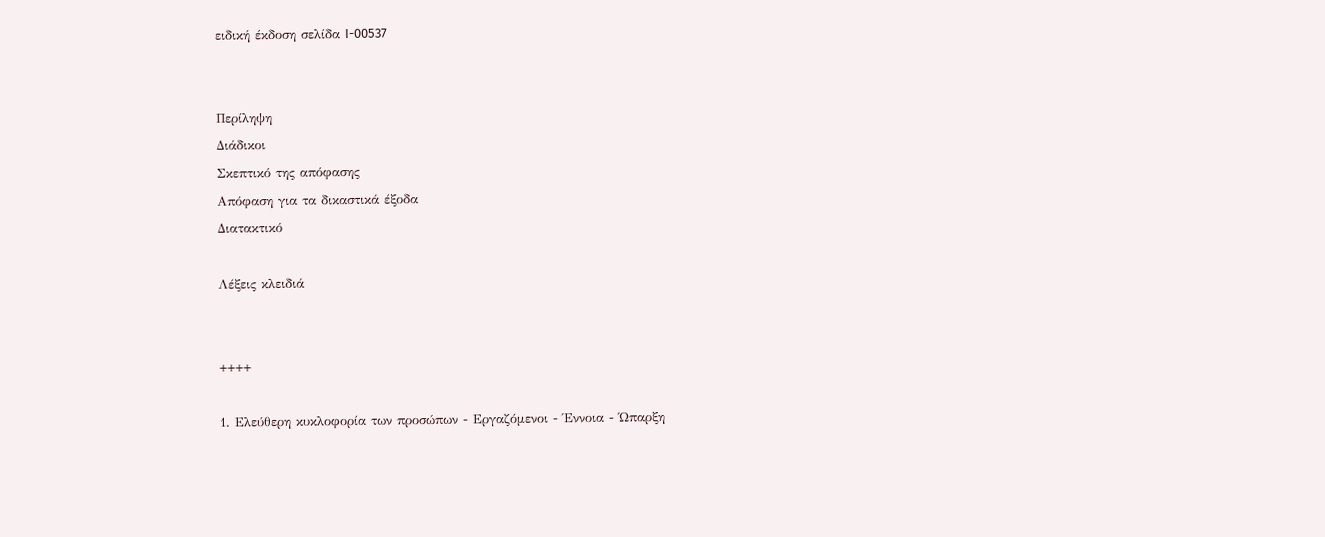ειδική έκδοση σελίδα I-00537


Περίληψη
Διάδικοι
Σκεπτικό της απόφασης
Απόφαση για τα δικαστικά έξοδα
Διατακτικό

Λέξεις κλειδιά


++++

1. Ελεύθερη κυκλοφορία των προσώπων - Εργαζόμενοι - Έννοια - Ώπαρξη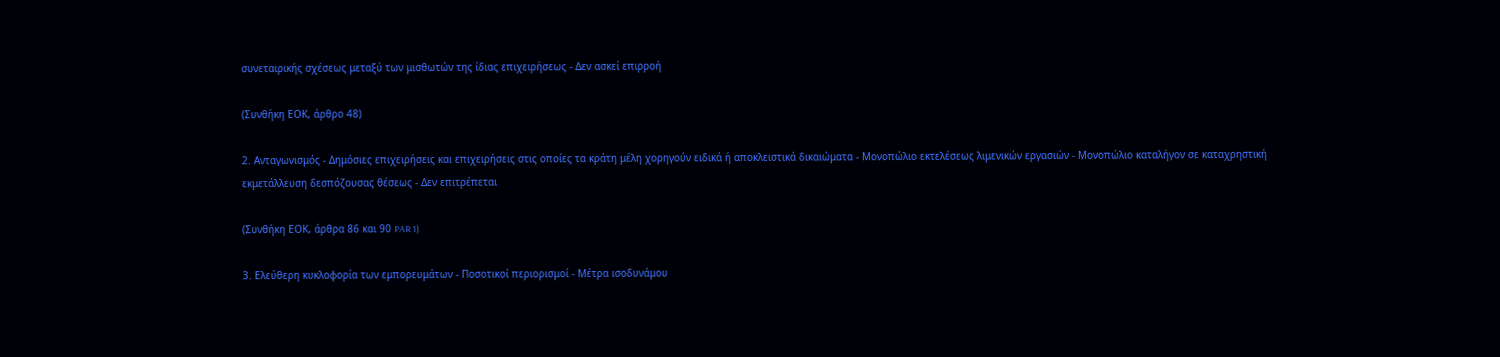συνεταιρικής σχέσεως μεταξύ των μισθωτών της ίδιας επιχειρήσεως - Δεν ασκεί επιρροή

(Συνθήκη ΕΟΚ, άρθρο 48)

2. Ανταγωνισμός - Δημόσιες επιχειρήσεις και επιχειρήσεις στις οποίες τα κράτη μέλη χορηγούν ειδικά ή αποκλειστικά δικαιώματα - Μονοπώλιο εκτελέσεως λιμενικών εργασιών - Μονοπώλιο καταλήγον σε καταχρηστική εκμετάλλευση δεσπόζουσας θέσεως - Δεν επιτρέπεται

(Συνθήκη ΕΟΚ, άρθρα 86 και 90 PAR 1)

3. Ελεύθερη κυκλοφορία των εμπορευμάτων - Ποσοτικοί περιορισμοί - Μέτρα ισοδυνάμου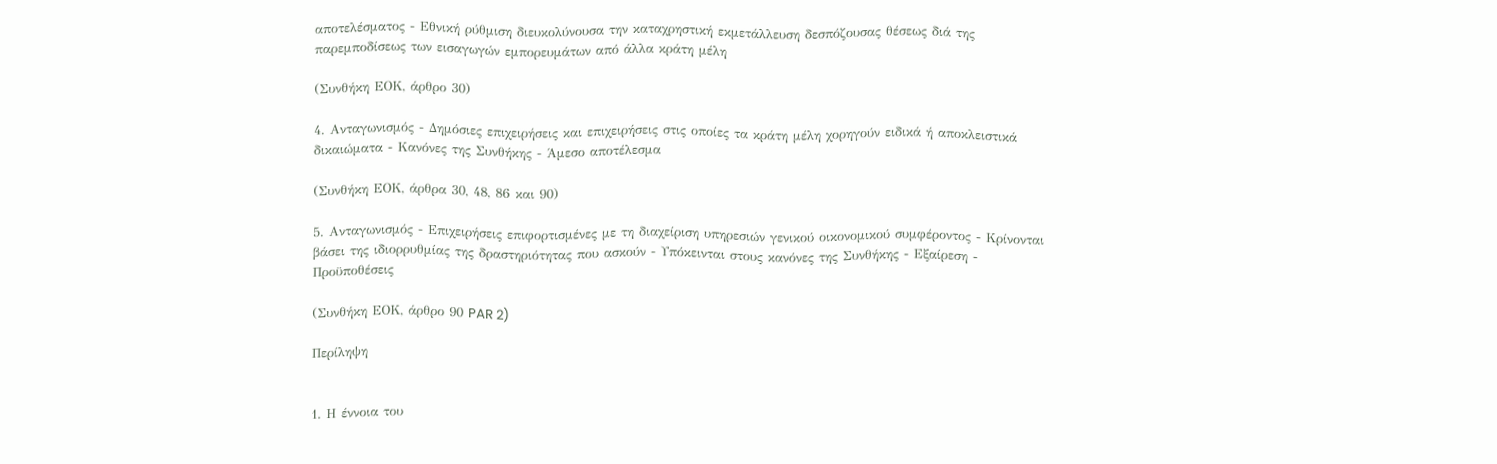αποτελέσματος - Εθνική ρύθμιση διευκολύνουσα την καταχρηστική εκμετάλλευση δεσπόζουσας θέσεως διά της παρεμποδίσεως των εισαγωγών εμπορευμάτων από άλλα κράτη μέλη

(Συνθήκη ΕΟΚ, άρθρο 30)

4. Ανταγωνισμός - Δημόσιες επιχειρήσεις και επιχειρήσεις στις οποίες τα κράτη μέλη χορηγούν ειδικά ή αποκλειστικά δικαιώματα - Κανόνες της Συνθήκης - Άμεσο αποτέλεσμα

(Συνθήκη ΕΟΚ, άρθρα 30, 48, 86 και 90)

5. Ανταγωνισμός - Επιχειρήσεις επιφορτισμένες με τη διαχείριση υπηρεσιών γενικού οικονομικού συμφέροντος - Κρίνονται βάσει της ιδιορρυθμίας της δραστηριότητας που ασκούν - Υπόκεινται στους κανόνες της Συνθήκης - Εξαίρεση - Προϋποθέσεις

(Συνθήκη ΕΟΚ, άρθρο 90 PAR 2)

Περίληψη


1. Η έννοια του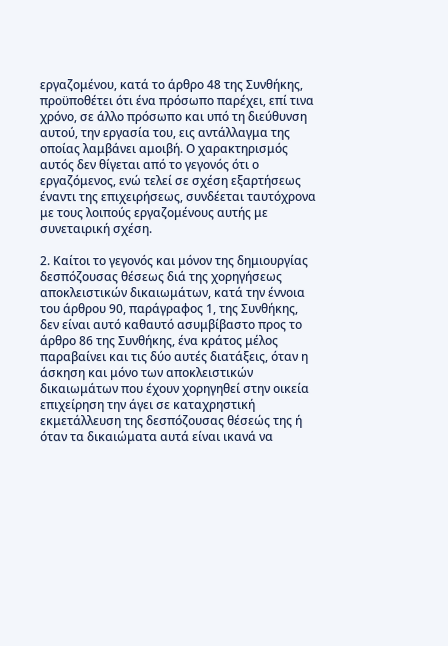εργαζομένου, κατά το άρθρο 48 της Συνθήκης, προϋποθέτει ότι ένα πρόσωπο παρέχει, επί τινα χρόνο, σε άλλο πρόσωπο και υπό τη διεύθυνση αυτού, την εργασία του, εις αντάλλαγμα της οποίας λαμβάνει αμοιβή. Ο χαρακτηρισμός αυτός δεν θίγεται από το γεγονός ότι ο εργαζόμενος, ενώ τελεί σε σχέση εξαρτήσεως έναντι της επιχειρήσεως, συνδέεται ταυτόχρονα με τους λοιπούς εργαζομένους αυτής με συνεταιρική σχέση.

2. Καίτοι το γεγονός και μόνον της δημιουργίας δεσπόζουσας θέσεως διά της χορηγήσεως αποκλειστικών δικαιωμάτων, κατά την έννοια του άρθρου 90, παράγραφος 1, της Συνθήκης, δεν είναι αυτό καθαυτό ασυμβίβαστο προς το άρθρο 86 της Συνθήκης, ένα κράτος μέλος παραβαίνει και τις δύο αυτές διατάξεις, όταν η άσκηση και μόνο των αποκλειστικών δικαιωμάτων που έχουν χορηγηθεί στην οικεία επιχείρηση την άγει σε καταχρηστική εκμετάλλευση της δεσπόζουσας θέσεώς της ή όταν τα δικαιώματα αυτά είναι ικανά να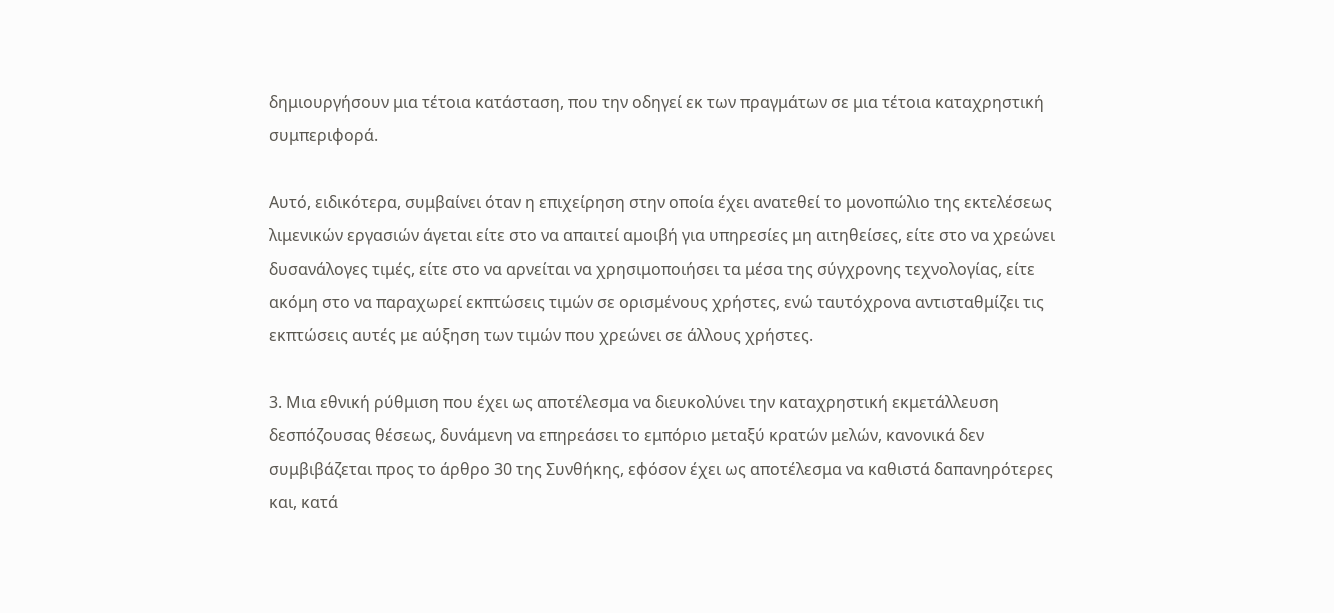δημιουργήσουν μια τέτοια κατάσταση, που την οδηγεί εκ των πραγμάτων σε μια τέτοια καταχρηστική συμπεριφορά.

Αυτό, ειδικότερα, συμβαίνει όταν η επιχείρηση στην οποία έχει ανατεθεί το μονοπώλιο της εκτελέσεως λιμενικών εργασιών άγεται είτε στο να απαιτεί αμοιβή για υπηρεσίες μη αιτηθείσες, είτε στο να χρεώνει δυσανάλογες τιμές, είτε στο να αρνείται να χρησιμοποιήσει τα μέσα της σύγχρονης τεχνολογίας, είτε ακόμη στο να παραχωρεί εκπτώσεις τιμών σε ορισμένους χρήστες, ενώ ταυτόχρονα αντισταθμίζει τις εκπτώσεις αυτές με αύξηση των τιμών που χρεώνει σε άλλους χρήστες.

3. Μια εθνική ρύθμιση που έχει ως αποτέλεσμα να διευκολύνει την καταχρηστική εκμετάλλευση δεσπόζουσας θέσεως, δυνάμενη να επηρεάσει το εμπόριο μεταξύ κρατών μελών, κανονικά δεν συμβιβάζεται προς το άρθρο 30 της Συνθήκης, εφόσον έχει ως αποτέλεσμα να καθιστά δαπανηρότερες και, κατά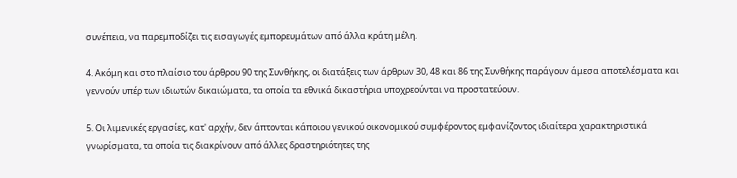συνέπεια, να παρεμποδίζει τις εισαγωγές εμπορευμάτων από άλλα κράτη μέλη.

4. Ακόμη και στο πλαίσιο του άρθρου 90 της Συνθήκης, οι διατάξεις των άρθρων 30, 48 και 86 της Συνθήκης παράγουν άμεσα αποτελέσματα και γεννούν υπέρ των ιδιωτών δικαιώματα, τα οποία τα εθνικά δικαστήρια υποχρεούνται να προστατεύουν.

5. Οι λιμενικές εργασίες, κατ' αρχήν, δεν άπτονται κάποιου γενικού οικονομικού συμφέροντος εμφανίζοντος ιδιαίτερα χαρακτηριστικά γνωρίσματα, τα οποία τις διακρίνουν από άλλες δραστηριότητες της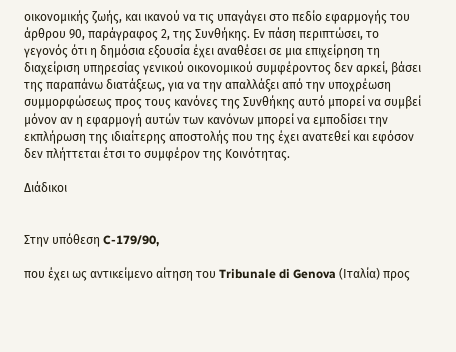οικονομικής ζωής, και ικανού να τις υπαγάγει στο πεδίο εφαρμογής του άρθρου 90, παράγραφος 2, της Συνθήκης. Εν πάση περιπτώσει, το γεγονός ότι η δημόσια εξουσία έχει αναθέσει σε μια επιχείρηση τη διαχείριση υπηρεσίας γενικού οικονομικού συμφέροντος δεν αρκεί, βάσει της παραπάνω διατάξεως, για να την απαλλάξει από την υποχρέωση συμμορφώσεως προς τους κανόνες της Συνθήκης αυτό μπορεί να συμβεί μόνον αν η εφαρμογή αυτών των κανόνων μπορεί να εμποδίσει την εκπλήρωση της ιδιαίτερης αποστολής που της έχει ανατεθεί και εφόσον δεν πλήττεται έτσι το συμφέρον της Κοινότητας.

Διάδικοι


Στην υπόθεση C-179/90,

που έχει ως αντικείμενο αίτηση του Tribunale di Genova (Ιταλία) προς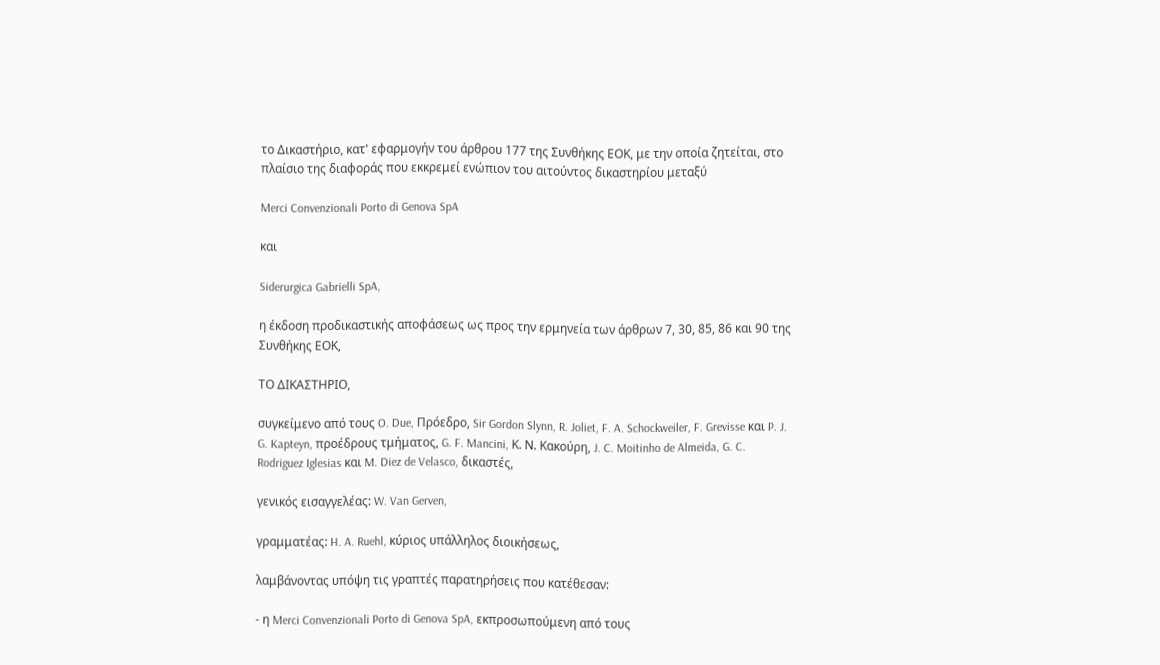το Δικαστήριο, κατ' εφαρμογήν του άρθρου 177 της Συνθήκης ΕΟΚ, με την οποία ζητείται, στο πλαίσιο της διαφοράς που εκκρεμεί ενώπιον του αιτούντος δικαστηρίου μεταξύ

Merci Convenzionali Porto di Genova SpA

και

Siderurgica Gabrielli SpA,

η έκδοση προδικαστικής αποφάσεως ως προς την ερμηνεία των άρθρων 7, 30, 85, 86 και 90 της Συνθήκης ΕΟΚ,

ΤΟ ΔΙΚΑΣΤΗΡΙΟ,

συγκείμενο από τους O. Due, Πρόεδρο, Sir Gordon Slynn, R. Joliet, F. A. Schockweiler, F. Grevisse και P. J. G. Kapteyn, προέδρους τμήματος, G. F. Mancini, Κ. Ν. Κακούρη, J. C. Moitinho de Almeida, G. C. Rodriguez Iglesias και M. Diez de Velasco, δικαστές,

γενικός εισαγγελέας: W. Van Gerven,

γραμματέας: H. A. Ruehl, κύριος υπάλληλος διοικήσεως,

λαμβάνοντας υπόψη τις γραπτές παρατηρήσεις που κατέθεσαν:

- η Merci Convenzionali Porto di Genova SpA, εκπροσωπούμενη από τους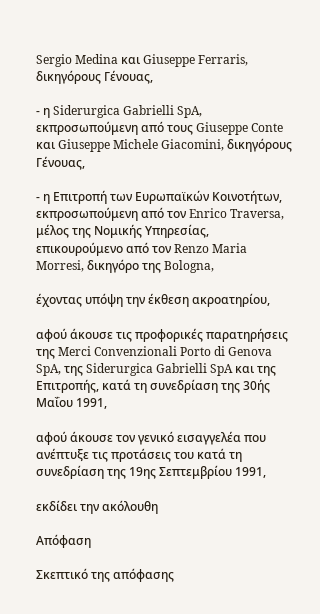Sergio Medina και Giuseppe Ferraris, δικηγόρους Γένουας,

- η Siderurgica Gabrielli SpA, εκπροσωπούμενη από τους Giuseppe Conte και Giuseppe Michele Giacomini, δικηγόρους Γένουας,

- η Επιτροπή των Ευρωπαϊκών Κοινοτήτων, εκπροσωπούμενη από τον Enrico Traversa, μέλος της Νομικής Υπηρεσίας, επικουρούμενο από τον Renzo Maria Morresi, δικηγόρο της Bologna,

έχοντας υπόψη την έκθεση ακροατηρίου,

αφού άκουσε τις προφορικές παρατηρήσεις της Merci Convenzionali Porto di Genova SpA, της Siderurgica Gabrielli SpA και της Επιτροπής, κατά τη συνεδρίαση της 30ής Μαΐου 1991,

αφού άκουσε τον γενικό εισαγγελέα που ανέπτυξε τις προτάσεις του κατά τη συνεδρίαση της 19ης Σεπτεμβρίου 1991,

εκδίδει την ακόλουθη

Απόφαση

Σκεπτικό της απόφασης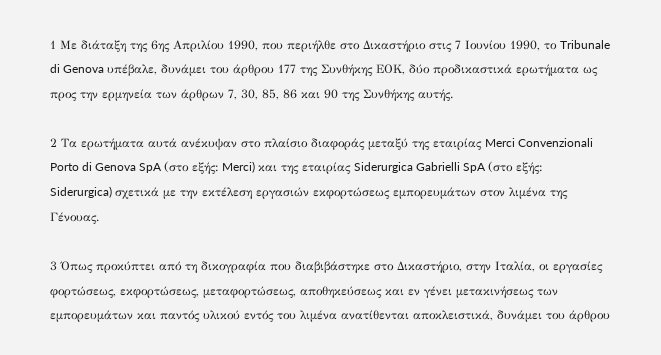1 Με διάταξη της 6ης Απριλίου 1990, που περιήλθε στο Δικαστήριο στις 7 Ιουνίου 1990, το Tribunale di Genova υπέβαλε, δυνάμει του άρθρου 177 της Συνθήκης ΕΟΚ, δύο προδικαστικά ερωτήματα ως προς την ερμηνεία των άρθρων 7, 30, 85, 86 και 90 της Συνθήκης αυτής.

2 Τα ερωτήματα αυτά ανέκυψαν στο πλαίσιο διαφοράς μεταξύ της εταιρίας Merci Convenzionali Porto di Genova SpA (στο εξής: Merci) και της εταιρίας Siderurgica Gabrielli SpA (στο εξής: Siderurgica) σχετικά με την εκτέλεση εργασιών εκφορτώσεως εμπορευμάτων στον λιμένα της Γένουας.

3 Όπως προκύπτει από τη δικογραφία που διαβιβάστηκε στο Δικαστήριο, στην Ιταλία, οι εργασίες φορτώσεως, εκφορτώσεως, μεταφορτώσεως, αποθηκεύσεως και εν γένει μετακινήσεως των εμπορευμάτων και παντός υλικού εντός του λιμένα ανατίθενται αποκλειστικά, δυνάμει του άρθρου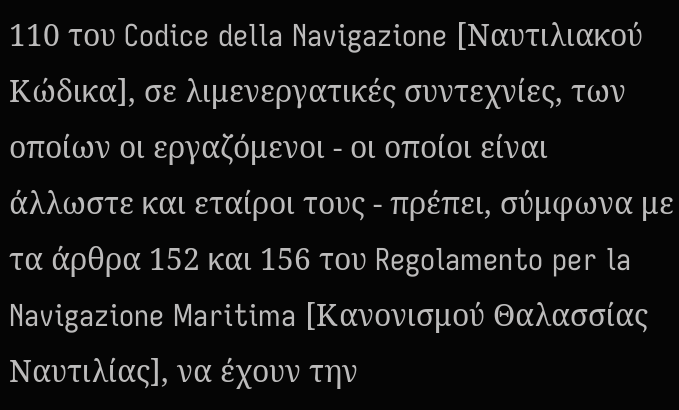110 του Codice della Navigazione [Ναυτιλιακού Κώδικα], σε λιμενεργατικές συντεχνίες, των οποίων οι εργαζόμενοι - οι οποίοι είναι άλλωστε και εταίροι τους - πρέπει, σύμφωνα με τα άρθρα 152 και 156 του Regolamento per la Navigazione Maritima [Κανονισμού Θαλασσίας Ναυτιλίας], να έχουν την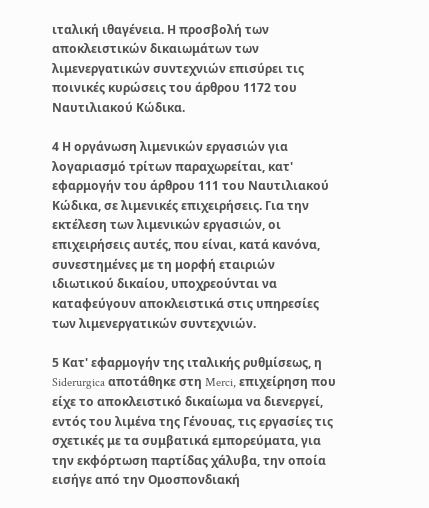ιταλική ιθαγένεια. Η προσβολή των αποκλειστικών δικαιωμάτων των λιμενεργατικών συντεχνιών επισύρει τις ποινικές κυρώσεις του άρθρου 1172 του Ναυτιλιακού Κώδικα.

4 Η οργάνωση λιμενικών εργασιών για λογαριασμό τρίτων παραχωρείται, κατ' εφαρμογήν του άρθρου 111 του Ναυτιλιακού Κώδικα, σε λιμενικές επιχειρήσεις. Για την εκτέλεση των λιμενικών εργασιών, οι επιχειρήσεις αυτές, που είναι, κατά κανόνα, συνεστημένες με τη μορφή εταιριών ιδιωτικού δικαίου, υποχρεούνται να καταφεύγουν αποκλειστικά στις υπηρεσίες των λιμενεργατικών συντεχνιών.

5 Κατ' εφαρμογήν της ιταλικής ρυθμίσεως, η Siderurgica αποτάθηκε στη Merci, επιχείρηση που είχε το αποκλειστικό δικαίωμα να διενεργεί, εντός του λιμένα της Γένουας, τις εργασίες τις σχετικές με τα συμβατικά εμπορεύματα, για την εκφόρτωση παρτίδας χάλυβα, την οποία εισήγε από την Ομοσπονδιακή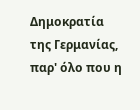Δημοκρατία της Γερμανίας, παρ' όλο που η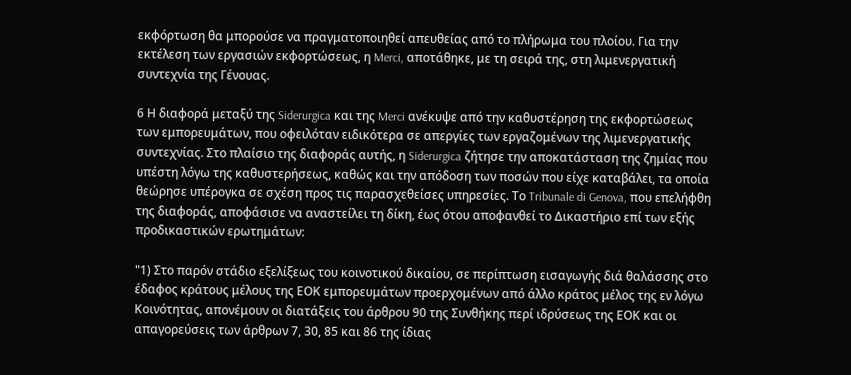εκφόρτωση θα μπορούσε να πραγματοποιηθεί απευθείας από το πλήρωμα του πλοίου. Για την εκτέλεση των εργασιών εκφορτώσεως, η Merci, αποτάθηκε, με τη σειρά της, στη λιμενεργατική συντεχνία της Γένουας.

6 Η διαφορά μεταξύ της Siderurgica και της Merci ανέκυψε από την καθυστέρηση της εκφορτώσεως των εμπορευμάτων, που οφειλόταν ειδικότερα σε απεργίες των εργαζομένων της λιμενεργατικής συντεχνίας. Στο πλαίσιο της διαφοράς αυτής, η Siderurgica ζήτησε την αποκατάσταση της ζημίας που υπέστη λόγω της καθυστερήσεως, καθώς και την απόδοση των ποσών που είχε καταβάλει, τα οποία θεώρησε υπέρογκα σε σχέση προς τις παρασχεθείσες υπηρεσίες. Το Tribunale di Genova, που επελήφθη της διαφοράς, αποφάσισε να αναστείλει τη δίκη, έως ότου αποφανθεί το Δικαστήριο επί των εξής προδικαστικών ερωτημάτων:

"1) Στο παρόν στάδιο εξελίξεως του κοινοτικού δικαίου, σε περίπτωση εισαγωγής διά θαλάσσης στο έδαφος κράτους μέλους της ΕΟΚ εμπορευμάτων προερχομένων από άλλο κράτος μέλος της εν λόγω Κοινότητας, απονέμουν οι διατάξεις του άρθρου 90 της Συνθήκης περί ιδρύσεως της ΕΟΚ και οι απαγορεύσεις των άρθρων 7, 30, 85 και 86 της ίδιας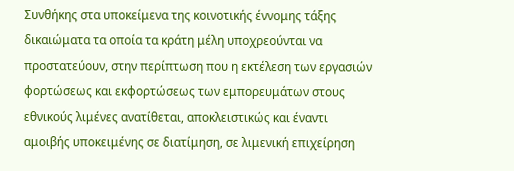Συνθήκης στα υποκείμενα της κοινοτικής έννομης τάξης δικαιώματα τα οποία τα κράτη μέλη υποχρεούνται να προστατεύουν, στην περίπτωση που η εκτέλεση των εργασιών φορτώσεως και εκφορτώσεως των εμπορευμάτων στους εθνικούς λιμένες ανατίθεται, αποκλειστικώς και έναντι αμοιβής υποκειμένης σε διατίμηση, σε λιμενική επιχείρηση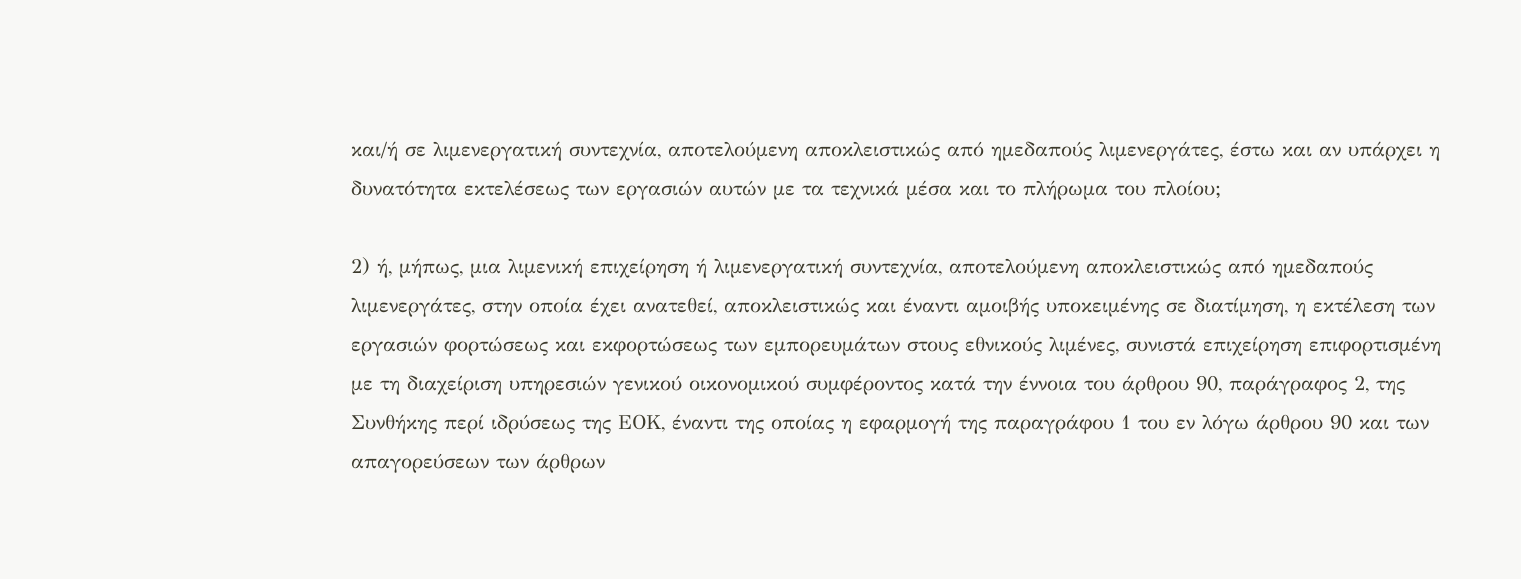και/ή σε λιμενεργατική συντεχνία, αποτελούμενη αποκλειστικώς από ημεδαπούς λιμενεργάτες, έστω και αν υπάρχει η δυνατότητα εκτελέσεως των εργασιών αυτών με τα τεχνικά μέσα και το πλήρωμα του πλοίου;

2) ή, μήπως, μια λιμενική επιχείρηση ή λιμενεργατική συντεχνία, αποτελούμενη αποκλειστικώς από ημεδαπούς λιμενεργάτες, στην οποία έχει ανατεθεί, αποκλειστικώς και έναντι αμοιβής υποκειμένης σε διατίμηση, η εκτέλεση των εργασιών φορτώσεως και εκφορτώσεως των εμπορευμάτων στους εθνικούς λιμένες, συνιστά επιχείρηση επιφορτισμένη με τη διαχείριση υπηρεσιών γενικού οικονομικού συμφέροντος κατά την έννοια του άρθρου 90, παράγραφος 2, της Συνθήκης περί ιδρύσεως της ΕΟΚ, έναντι της οποίας η εφαρμογή της παραγράφου 1 του εν λόγω άρθρου 90 και των απαγορεύσεων των άρθρων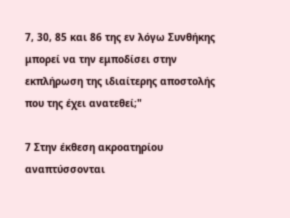7, 30, 85 και 86 της εν λόγω Συνθήκης μπορεί να την εμποδίσει στην εκπλήρωση της ιδιαίτερης αποστολής που της έχει ανατεθεί;"

7 Στην έκθεση ακροατηρίου αναπτύσσονται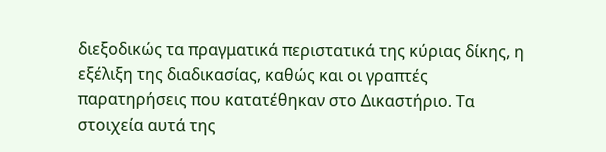διεξοδικώς τα πραγματικά περιστατικά της κύριας δίκης, η εξέλιξη της διαδικασίας, καθώς και οι γραπτές παρατηρήσεις που κατατέθηκαν στο Δικαστήριο. Τα στοιχεία αυτά της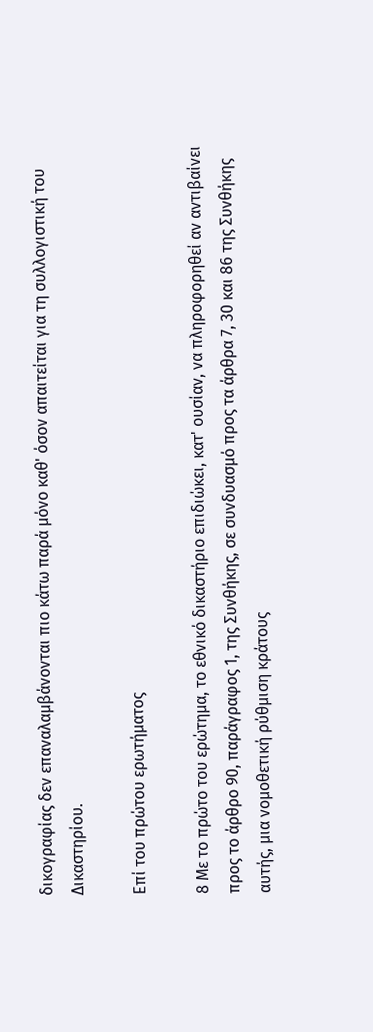δικογραφίας δεν επαναλαμβάνονται πιο κάτω παρά μόνο καθ' όσον απαιτείται για τη συλλογιστική του Δικαστηρίου.

Επί του πρώτου ερωτήματος

8 Με το πρώτο του ερώτημα, το εθνικό δικαστήριο επιδιώκει, κατ' ουσίαν, να πληροφορηθεί αν αντιβαίνει προς το άρθρο 90, παράγραφος 1, της Συνθήκης, σε συνδυασμό προς τα άρθρα 7, 30 και 86 της Συνθήκης αυτής, μια νομοθετική ρύθμιση κράτους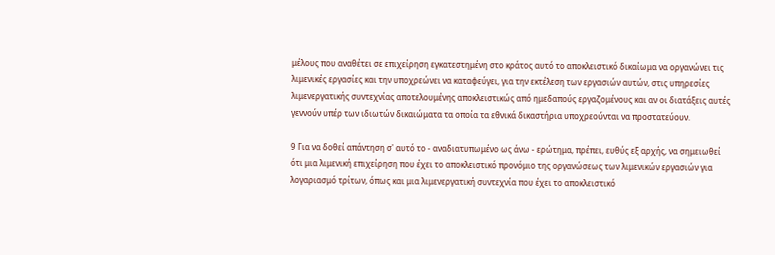μέλους που αναθέτει σε επιχείρηση εγκατεστημένη στο κράτος αυτό το αποκλειστικό δικαίωμα να οργανώνει τις λιμενικές εργασίες και την υποχρεώνει να καταφεύγει, για την εκτέλεση των εργασιών αυτών, στις υπηρεσίες λιμενεργατικής συντεχνίας αποτελουμένης αποκλειστικώς από ημεδαπούς εργαζομένους και αν οι διατάξεις αυτές γεννούν υπέρ των ιδιωτών δικαιώματα τα οποία τα εθνικά δικαστήρια υποχρεούνται να προστατεύουν.

9 Για να δοθεί απάντηση σ' αυτό το - αναδιατυπωμένο ως άνω - ερώτημα, πρέπει, ευθύς εξ αρχής, να σημειωθεί ότι μια λιμενική επιχείρηση που έχει το αποκλειστικό προνόμιο της οργανώσεως των λιμενικών εργασιών για λογαριασμό τρίτων, όπως και μια λιμενεργατική συντεχνία που έχει το αποκλειστικό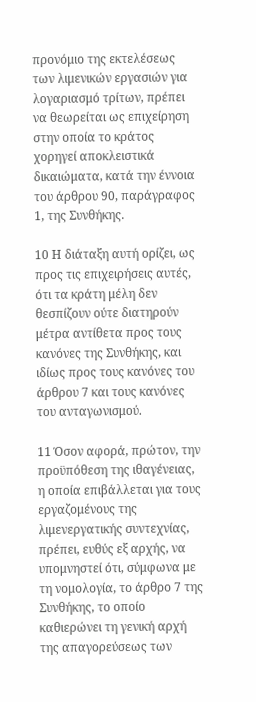προνόμιο της εκτελέσεως των λιμενικών εργασιών για λογαριασμό τρίτων, πρέπει να θεωρείται ως επιχείρηση στην οποία το κράτος χορηγεί αποκλειστικά δικαιώματα, κατά την έννοια του άρθρου 90, παράγραφος 1, της Συνθήκης.

10 Η διάταξη αυτή ορίζει, ως προς τις επιχειρήσεις αυτές, ότι τα κράτη μέλη δεν θεσπίζουν ούτε διατηρούν μέτρα αντίθετα προς τους κανόνες της Συνθήκης, και ιδίως προς τους κανόνες του άρθρου 7 και τους κανόνες του ανταγωνισμού.

11 Όσον αφορά, πρώτον, την προϋπόθεση της ιθαγένειας, η οποία επιβάλλεται για τους εργαζομένους της λιμενεργατικής συντεχνίας, πρέπει, ευθύς εξ αρχής, να υπομνηστεί ότι, σύμφωνα με τη νομολογία, το άρθρο 7 της Συνθήκης, το οποίο καθιερώνει τη γενική αρχή της απαγορεύσεως των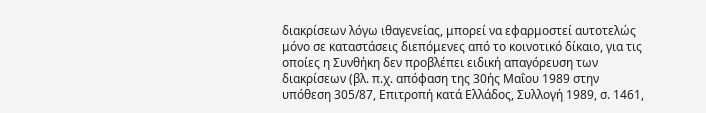διακρίσεων λόγω ιθαγενείας, μπορεί να εφαρμοστεί αυτοτελώς μόνο σε καταστάσεις διεπόμενες από το κοινοτικό δίκαιο, για τις οποίες η Συνθήκη δεν προβλέπει ειδική απαγόρευση των διακρίσεων (βλ. π.χ. απόφαση της 30ής Μαΐου 1989 στην υπόθεση 305/87, Επιτροπή κατά Ελλάδος, Συλλογή 1989, σ. 1461,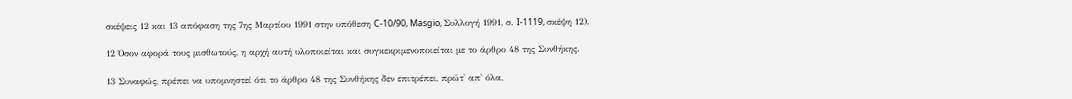σκέψεις 12 και 13 απόφαση της 7ης Μαρτίου 1991 στην υπόθεση C-10/90, Masgio, Συλλογή 1991, σ. I-1119, σκέψη 12).

12 Όσον αφορά τους μισθωτούς, η αρχή αυτή υλοποιείται και συγκεκριμενοποιείται με το άρθρο 48 της Συνθήκης.

13 Συναφώς, πρέπει να υπομνηστεί ότι το άρθρο 48 της Συνθήκης δεν επιτρέπει, πρώτ' απ' όλα,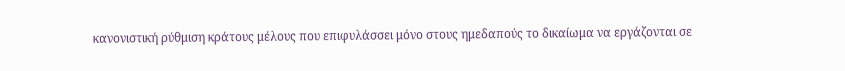κανονιστική ρύθμιση κράτους μέλους που επιφυλάσσει μόνο στους ημεδαπούς το δικαίωμα να εργάζονται σε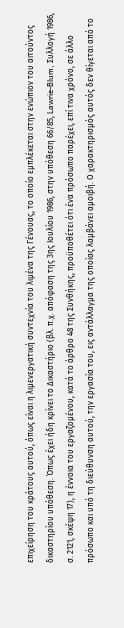επιχείρηση του κράτους αυτού, όπως είναι η λιμενεργατική συντεχνία του λιμένα της Γένουας, το οποίο εμπλέκεται στην ενώπιον του αιτούντος δικαστηρίου υπόθεση. Όπως έχει ήδη κρίνει το Δικαστήριο (βλ. π.χ. απόφαση της 3ης Ιουλίου 1986, στην υπόθεση 66/85, Lawrie-Blum, Συλλογή 1986, σ. 2121, σκέψη 17), η έννοια του εργαζομένου, κατά το άρθρο 48 της Συνθήκης, προϋποθέτει ότι ένα πρόσωπο παρέχει, επί τινα χρόνο, σε άλλο πρόσωπο και υπό τη διεύθυνση αυτού, την εργασία του, εις αντάλλαγμα της οποίας λαμβάνει αμοιβή. Ο χαρακτηρισμός αυτός δεν θίγεται από το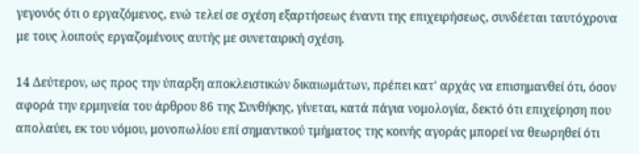γεγονός ότι ο εργαζόμενος, ενώ τελεί σε σχέση εξαρτήσεως έναντι της επιχειρήσεως, συνδέεται ταυτόχρονα με τους λοιπούς εργαζομένους αυτής με συνεταιρική σχέση.

14 Δεύτερον, ως προς την ύπαρξη αποκλειστικών δικαιωμάτων, πρέπει κατ' αρχάς να επισημανθεί ότι, όσον αφορά την ερμηνεία του άρθρου 86 της Συνθήκης, γίνεται, κατά πάγια νομολογία, δεκτό ότι επιχείρηση που απολαύει, εκ του νόμου, μονοπωλίου επί σημαντικού τμήματος της κοινής αγοράς μπορεί να θεωρηθεί ότι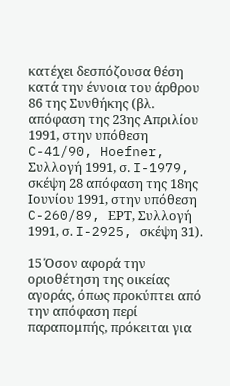κατέχει δεσπόζουσα θέση κατά την έννοια του άρθρου 86 της Συνθήκης (βλ. απόφαση της 23ης Απριλίου 1991, στην υπόθεση C-41/90, Hoefner, Συλλογή 1991, σ. I-1979, σκέψη 28 απόφαση της 18ης Ιουνίου 1991, στην υπόθεση C-260/89, ΕΡΤ, Συλλογή 1991, σ. I-2925, σκέψη 31).

15 Όσον αφορά την οριοθέτηση της οικείας αγοράς, όπως προκύπτει από την απόφαση περί παραπομπής, πρόκειται για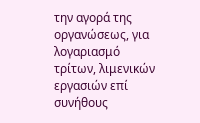την αγορά της οργανώσεως, για λογαριασμό τρίτων, λιμενικών εργασιών επί συνήθους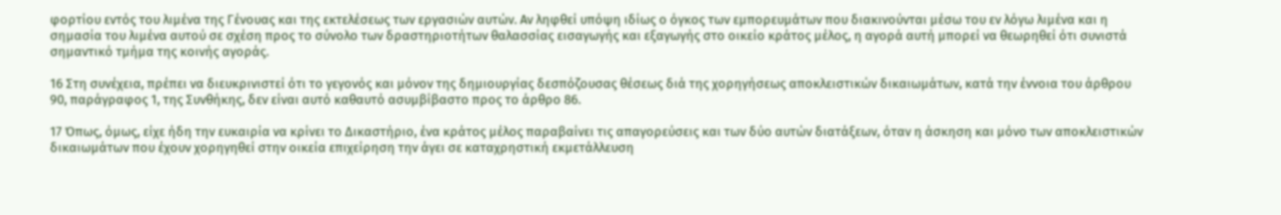φορτίου εντός του λιμένα της Γένουας και της εκτελέσεως των εργασιών αυτών. Αν ληφθεί υπόψη ιδίως ο όγκος των εμπορευμάτων που διακινούνται μέσω του εν λόγω λιμένα και η σημασία του λιμένα αυτού σε σχέση προς το σύνολο των δραστηριοτήτων θαλασσίας εισαγωγής και εξαγωγής στο οικείο κράτος μέλος, η αγορά αυτή μπορεί να θεωρηθεί ότι συνιστά σημαντικό τμήμα της κοινής αγοράς.

16 Στη συνέχεια, πρέπει να διευκρινιστεί ότι το γεγονός και μόνον της δημιουργίας δεσπόζουσας θέσεως διά της χορηγήσεως αποκλειστικών δικαιωμάτων, κατά την έννοια του άρθρου 90, παράγραφος 1, της Συνθήκης, δεν είναι αυτό καθαυτό ασυμβίβαστο προς το άρθρο 86.

17 Όπως, όμως, είχε ήδη την ευκαιρία να κρίνει το Δικαστήριο, ένα κράτος μέλος παραβαίνει τις απαγορεύσεις και των δύο αυτών διατάξεων, όταν η άσκηση και μόνο των αποκλειστικών δικαιωμάτων που έχουν χορηγηθεί στην οικεία επιχείρηση την άγει σε καταχρηστική εκμετάλλευση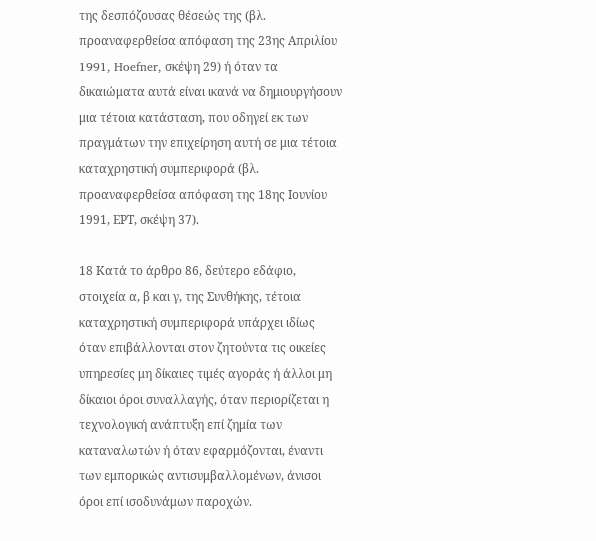της δεσπόζουσας θέσεώς της (βλ. προαναφερθείσα απόφαση της 23ης Απριλίου 1991, Hoefner, σκέψη 29) ή όταν τα δικαιώματα αυτά είναι ικανά να δημιουργήσουν μια τέτοια κατάσταση, που οδηγεί εκ των πραγμάτων την επιχείρηση αυτή σε μια τέτοια καταχρηστική συμπεριφορά (βλ. προαναφερθείσα απόφαση της 18ης Ιουνίου 1991, ΕΡΤ, σκέψη 37).

18 Κατά το άρθρο 86, δεύτερο εδάφιο, στοιχεία α, β και γ, της Συνθήκης, τέτοια καταχρηστική συμπεριφορά υπάρχει ιδίως όταν επιβάλλονται στον ζητούντα τις οικείες υπηρεσίες μη δίκαιες τιμές αγοράς ή άλλοι μη δίκαιοι όροι συναλλαγής, όταν περιορίζεται η τεχνολογική ανάπτυξη επί ζημία των καταναλωτών ή όταν εφαρμόζονται, έναντι των εμπορικώς αντισυμβαλλομένων, άνισοι όροι επί ισοδυνάμων παροχών.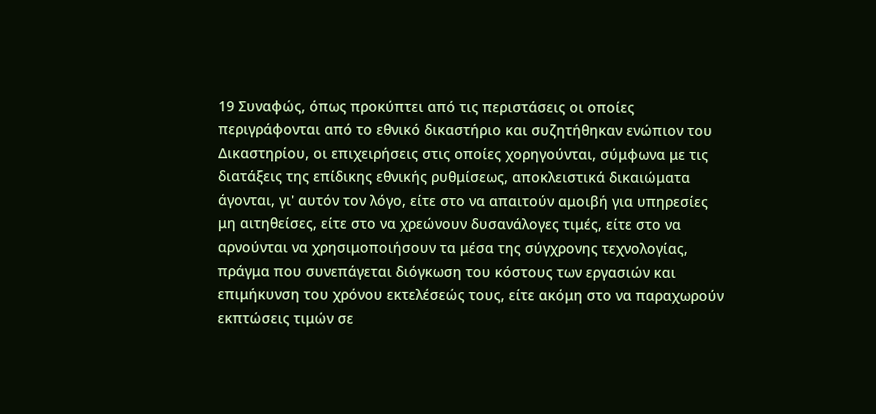19 Συναφώς, όπως προκύπτει από τις περιστάσεις οι οποίες περιγράφονται από το εθνικό δικαστήριο και συζητήθηκαν ενώπιον του Δικαστηρίου, οι επιχειρήσεις στις οποίες χορηγούνται, σύμφωνα με τις διατάξεις της επίδικης εθνικής ρυθμίσεως, αποκλειστικά δικαιώματα άγονται, γι' αυτόν τον λόγο, είτε στο να απαιτούν αμοιβή για υπηρεσίες μη αιτηθείσες, είτε στο να χρεώνουν δυσανάλογες τιμές, είτε στο να αρνούνται να χρησιμοποιήσουν τα μέσα της σύγχρονης τεχνολογίας, πράγμα που συνεπάγεται διόγκωση του κόστους των εργασιών και επιμήκυνση του χρόνου εκτελέσεώς τους, είτε ακόμη στο να παραχωρούν εκπτώσεις τιμών σε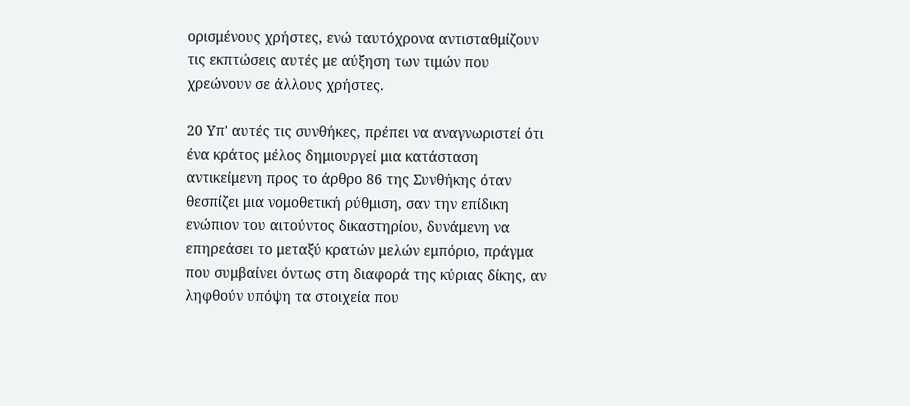ορισμένους χρήστες, ενώ ταυτόχρονα αντισταθμίζουν τις εκπτώσεις αυτές με αύξηση των τιμών που χρεώνουν σε άλλους χρήστες.

20 Υπ' αυτές τις συνθήκες, πρέπει να αναγνωριστεί ότι ένα κράτος μέλος δημιουργεί μια κατάσταση αντικείμενη προς το άρθρο 86 της Συνθήκης όταν θεσπίζει μια νομοθετική ρύθμιση, σαν την επίδικη ενώπιον του αιτούντος δικαστηρίου, δυνάμενη να επηρεάσει το μεταξύ κρατών μελών εμπόριο, πράγμα που συμβαίνει όντως στη διαφορά της κύριας δίκης, αν ληφθούν υπόψη τα στοιχεία που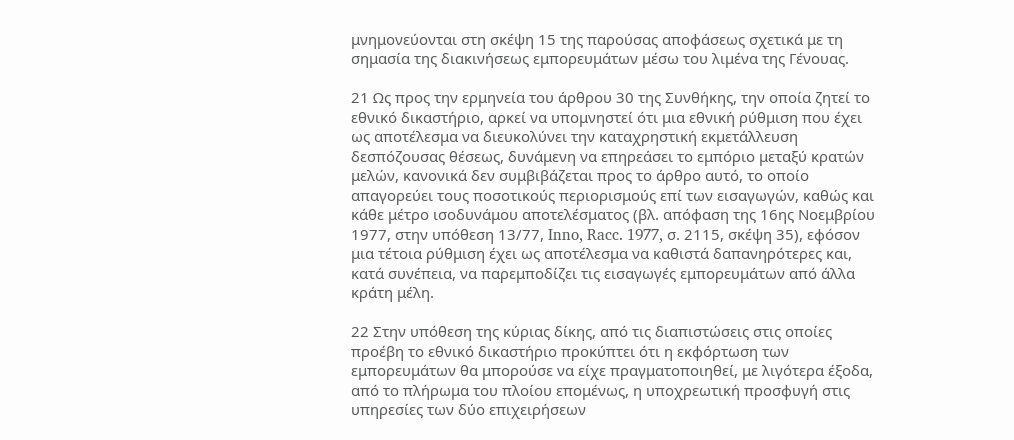μνημονεύονται στη σκέψη 15 της παρούσας αποφάσεως σχετικά με τη σημασία της διακινήσεως εμπορευμάτων μέσω του λιμένα της Γένουας.

21 Ως προς την ερμηνεία του άρθρου 30 της Συνθήκης, την οποία ζητεί το εθνικό δικαστήριο, αρκεί να υπομνηστεί ότι μια εθνική ρύθμιση που έχει ως αποτέλεσμα να διευκολύνει την καταχρηστική εκμετάλλευση δεσπόζουσας θέσεως, δυνάμενη να επηρεάσει το εμπόριο μεταξύ κρατών μελών, κανονικά δεν συμβιβάζεται προς το άρθρο αυτό, το οποίο απαγορεύει τους ποσοτικούς περιορισμούς επί των εισαγωγών, καθώς και κάθε μέτρο ισοδυνάμου αποτελέσματος (βλ. απόφαση της 16ης Νοεμβρίου 1977, στην υπόθεση 13/77, Inno, Racc. 1977, σ. 2115, σκέψη 35), εφόσον μια τέτοια ρύθμιση έχει ως αποτέλεσμα να καθιστά δαπανηρότερες και, κατά συνέπεια, να παρεμποδίζει τις εισαγωγές εμπορευμάτων από άλλα κράτη μέλη.

22 Στην υπόθεση της κύριας δίκης, από τις διαπιστώσεις στις οποίες προέβη το εθνικό δικαστήριο προκύπτει ότι η εκφόρτωση των εμπορευμάτων θα μπορούσε να είχε πραγματοποιηθεί, με λιγότερα έξοδα, από το πλήρωμα του πλοίου επομένως, η υποχρεωτική προσφυγή στις υπηρεσίες των δύο επιχειρήσεων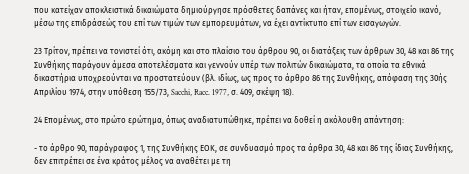που κατείχαν αποκλειστικά δικαιώματα δημιούργησε πρόσθετες δαπάνες και ήταν, επομένως, στοιχείο ικανό, μέσω της επιδράσεώς του επί των τιμών των εμπορευμάτων, να έχει αντίκτυπο επί των εισαγωγών.

23 Τρίτον, πρέπει να τονιστεί ότι, ακόμη και στο πλαίσιο του άρθρου 90, οι διατάξεις των άρθρων 30, 48 και 86 της Συνθήκης παράγουν άμεσα αποτελέσματα και γεννούν υπέρ των πολιτών δικαιώματα, τα οποία τα εθνικά δικαστήρια υποχρεούνται να προστατεύουν (βλ. ιδίως, ως προς το άρθρο 86 της Συνθήκης, απόφαση της 30ής Απριλίου 1974, στην υπόθεση 155/73, Sacchi, Racc. 1977, σ. 409, σκέψη 18).

24 Επομένως, στο πρώτο ερώτημα, όπως αναδιατυπώθηκε, πρέπει να δοθεί η ακόλουθη απάντηση:

- το άρθρο 90, παράγραφος 1, της Συνθήκης ΕΟΚ, σε συνδυασμό προς τα άρθρα 30, 48 και 86 της ίδιας Συνθήκης, δεν επιτρέπει σε ένα κράτος μέλος να αναθέτει με τη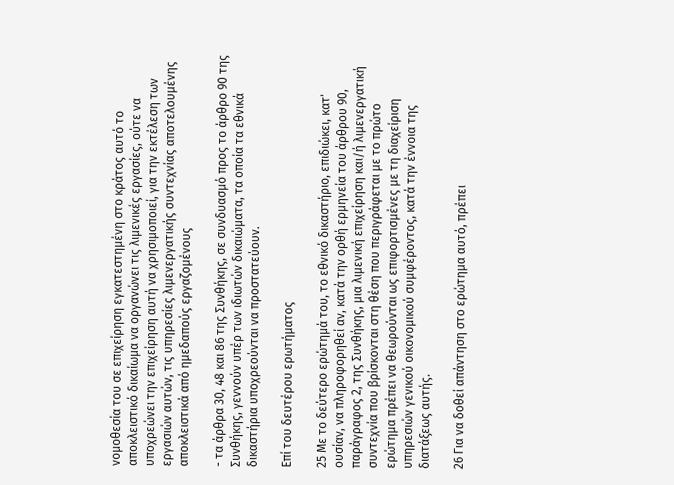νομοθεσία του σε επιχείρηση εγκατεστημένη στο κράτος αυτό το αποκλειστικό δικαίωμα να οργανώνει τις λιμενικές εργασίες, ούτε να υποχρεώνει την επιχείρηση αυτή να χρησιμοποιεί, για την εκτέλεση των εργασιών αυτών, τις υπηρεσίες λιμενεργατικής συντεχνίας αποτελουμένης αποκλειστικά από ημεδαπούς εργαζομένους

- τα άρθρα 30, 48 και 86 της Συνθήκης, σε συνδυασμό προς το άρθρο 90 της Συνθήκης, γεννούν υπέρ των ιδιωτών δικαιώματα, τα οποία τα εθνικά δικαστήρια υποχρεούνται να προστατεύουν.

Επί του δευτέρου ερωτήματος

25 Με το δεύτερο ερώτημά του, το εθνικό δικαστήριο, επιδιώκει, κατ' ουσίαν, να πληροφορηθεί αν, κατά την ορθή ερμηνεία του άρθρου 90, παράγραφος 2, της Συνθήκης, μια λιμενική επιχείρηση και/ή λιμενεργατική συντεχνία που βρίσκονται στη θέση που περιγράφεται με το πρώτο ερώτημα πρέπει να θεωρούνται ως επιφορτισμένες με τη διαχείριση υπηρεσιών γενικού οικονομικού συμφέροντος, κατά την έννοια της διατάξεως αυτής.

26 Για να δοθεί απάντηση στο ερώτημα αυτό, πρέπει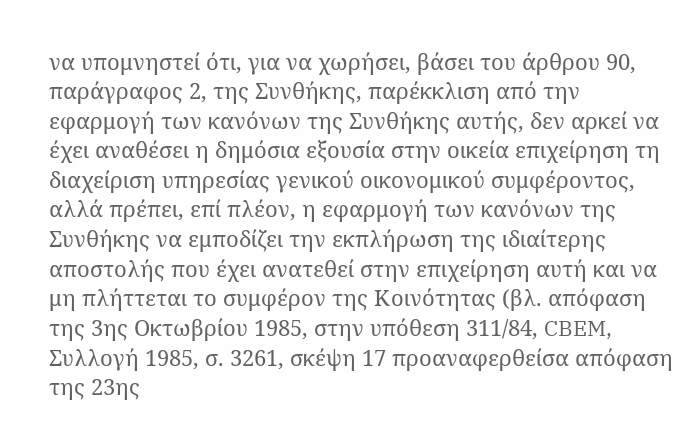να υπομνηστεί ότι, για να χωρήσει, βάσει του άρθρου 90, παράγραφος 2, της Συνθήκης, παρέκκλιση από την εφαρμογή των κανόνων της Συνθήκης αυτής, δεν αρκεί να έχει αναθέσει η δημόσια εξουσία στην οικεία επιχείρηση τη διαχείριση υπηρεσίας γενικού οικονομικού συμφέροντος, αλλά πρέπει, επί πλέον, η εφαρμογή των κανόνων της Συνθήκης να εμποδίζει την εκπλήρωση της ιδιαίτερης αποστολής που έχει ανατεθεί στην επιχείρηση αυτή και να μη πλήττεται το συμφέρον της Κοινότητας (βλ. απόφαση της 3ης Οκτωβρίου 1985, στην υπόθεση 311/84, CBEM, Συλλογή 1985, σ. 3261, σκέψη 17 προαναφερθείσα απόφαση της 23ης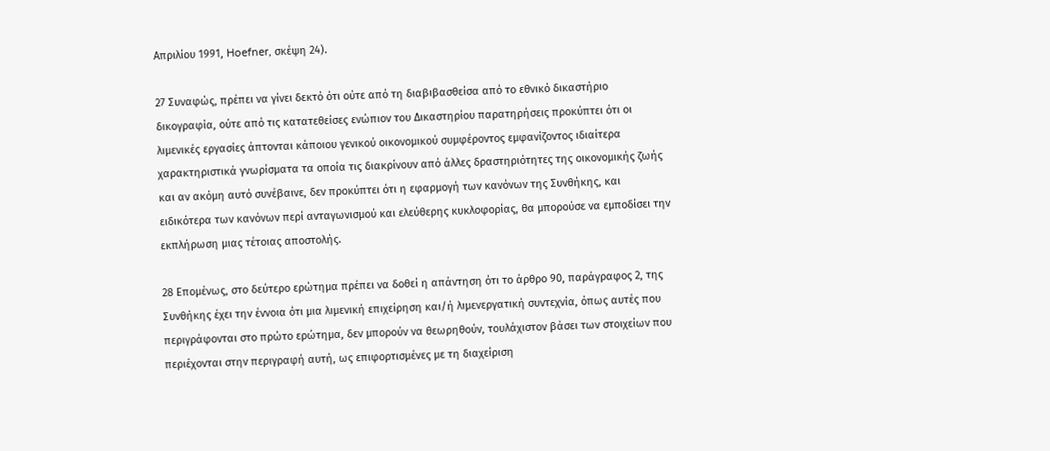Απριλίου 1991, Hoefner, σκέψη 24).

27 Συναφώς, πρέπει να γίνει δεκτό ότι ούτε από τη διαβιβασθείσα από το εθνικό δικαστήριο δικογραφία, ούτε από τις κατατεθείσες ενώπιον του Δικαστηρίου παρατηρήσεις προκύπτει ότι οι λιμενικές εργασίες άπτονται κάποιου γενικού οικονομικού συμφέροντος εμφανίζοντος ιδιαίτερα χαρακτηριστικά γνωρίσματα τα οποία τις διακρίνουν από άλλες δραστηριότητες της οικονομικής ζωής και αν ακόμη αυτό συνέβαινε, δεν προκύπτει ότι η εφαρμογή των κανόνων της Συνθήκης, και ειδικότερα των κανόνων περί ανταγωνισμού και ελεύθερης κυκλοφορίας, θα μπορούσε να εμποδίσει την εκπλήρωση μιας τέτοιας αποστολής.

28 Επομένως, στο δεύτερο ερώτημα πρέπει να δοθεί η απάντηση ότι το άρθρο 90, παράγραφος 2, της Συνθήκης έχει την έννοια ότι μια λιμενική επιχείρηση και/ή λιμενεργατική συντεχνία, όπως αυτές που περιγράφονται στο πρώτο ερώτημα, δεν μπορούν να θεωρηθούν, τουλάχιστον βάσει των στοιχείων που περιέχονται στην περιγραφή αυτή, ως επιφορτισμένες με τη διαχείριση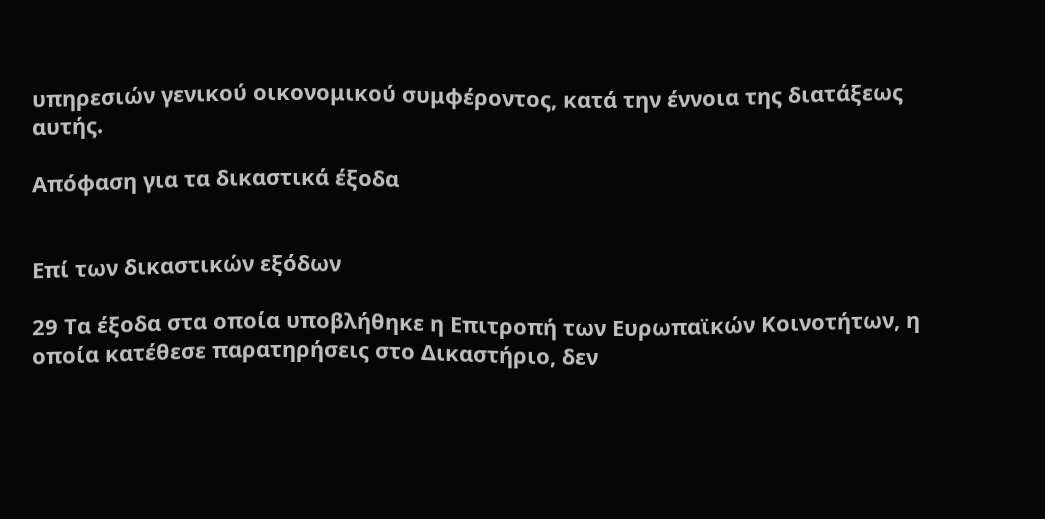υπηρεσιών γενικού οικονομικού συμφέροντος, κατά την έννοια της διατάξεως αυτής.

Απόφαση για τα δικαστικά έξοδα


Επί των δικαστικών εξόδων

29 Τα έξοδα στα οποία υποβλήθηκε η Επιτροπή των Ευρωπαϊκών Κοινοτήτων, η οποία κατέθεσε παρατηρήσεις στο Δικαστήριο, δεν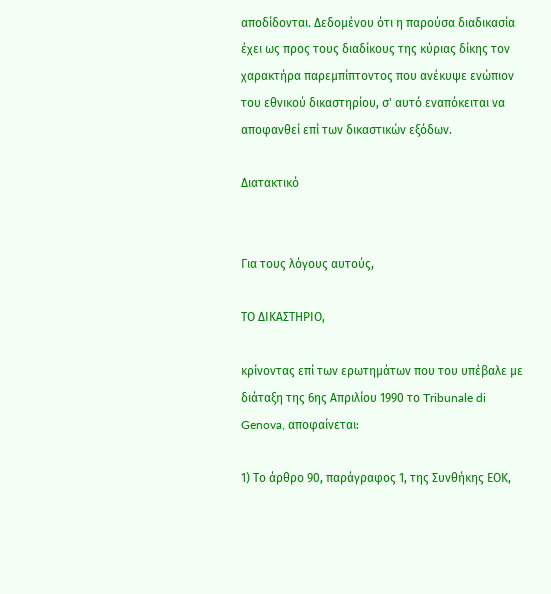αποδίδονται. Δεδομένου ότι η παρούσα διαδικασία έχει ως προς τους διαδίκους της κύριας δίκης τον χαρακτήρα παρεμπίπτοντος που ανέκυψε ενώπιον του εθνικού δικαστηρίου, σ' αυτό εναπόκειται να αποφανθεί επί των δικαστικών εξόδων.

Διατακτικό


Για τους λόγους αυτούς,

ΤΟ ΔΙΚΑΣΤΗΡΙΟ,

κρίνοντας επί των ερωτημάτων που του υπέβαλε με διάταξη της 6ης Απριλίου 1990 το Tribunale di Genova, αποφαίνεται:

1) Το άρθρο 90, παράγραφος 1, της Συνθήκης ΕΟΚ,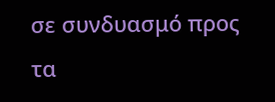σε συνδυασμό προς τα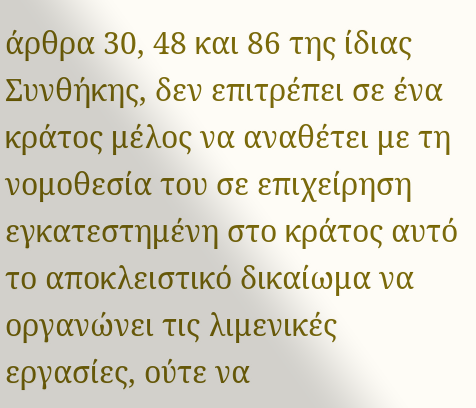άρθρα 30, 48 και 86 της ίδιας Συνθήκης, δεν επιτρέπει σε ένα κράτος μέλος να αναθέτει με τη νομοθεσία του σε επιχείρηση εγκατεστημένη στο κράτος αυτό το αποκλειστικό δικαίωμα να οργανώνει τις λιμενικές εργασίες, ούτε να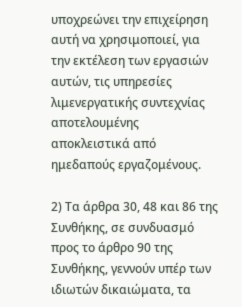υποχρεώνει την επιχείρηση αυτή να χρησιμοποιεί, για την εκτέλεση των εργασιών αυτών, τις υπηρεσίες λιμενεργατικής συντεχνίας αποτελουμένης αποκλειστικά από ημεδαπούς εργαζομένους.

2) Τα άρθρα 30, 48 και 86 της Συνθήκης, σε συνδυασμό προς το άρθρο 90 της Συνθήκης, γεννούν υπέρ των ιδιωτών δικαιώματα, τα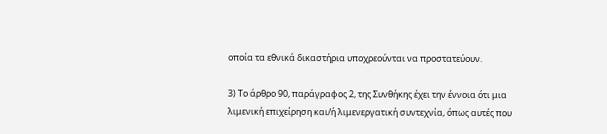οποία τα εθνικά δικαστήρια υποχρεούνται να προστατεύουν.

3) Το άρθρο 90, παράγραφος 2, της Συνθήκης έχει την έννοια ότι μια λιμενική επιχείρηση και/ή λιμενεργατική συντεχνία, όπως αυτές που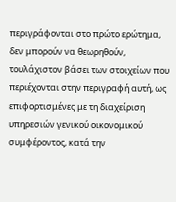περιγράφονται στο πρώτο ερώτημα, δεν μπορούν να θεωρηθούν, τουλάχιστον βάσει των στοιχείων που περιέχονται στην περιγραφή αυτή, ως επιφορτισμένες με τη διαχείριση υπηρεσιών γενικού οικονομικού συμφέροντος, κατά την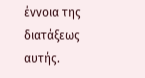έννοια της διατάξεως αυτής.